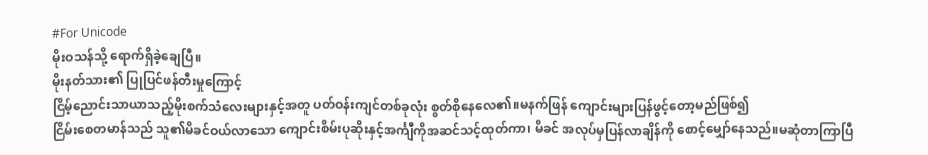#For Unicode
မိုးဝသန်သို့ ရောက်ရှိခဲ့ချေပြီ။
မိုးနတ်သား၏ ပြုပြင်ဖန်တီးမှုကြောင့်
ငြိမ့်ညောင်းသာယာသည့်မိုးစက်သံလေးများနှင့်အတူ ပတ်ဝန်းကျင်တစ်ခုလုံး စွတ်စိုနေလေ၏။မနက်ဖြန် ကျောင်းများပြန်ဖွင့်တော့မည်ဖြစ်၍
ငြိမ်းစေတမာန်သည် သူ၏မိခင်ဝယ်လာသော ကျောင်းစိမ်းပုဆိုးနှင့်အင်္ကျီကိုအဆင်သင့်ထုတ်ကာ၊ မိခင် အလုပ်မှပြန်လာချိန်ကို စောင့်မျှော်နေသည်။မဆုံတာကြာပြီ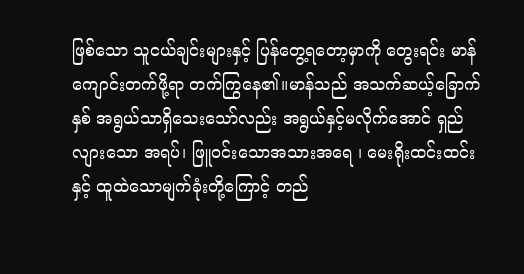ဖြစ်သော သူငယ်ချင်းများနှင့် ပြန်တွေ့ရတော့မှာကို တွေးရင်း မာန် ကျောင်းတက်ဖို့ရာ တက်ကြွနေ၏။မာန်သည် အသက်ဆယ့်ခြောက်နှစ် အရွယ်သာရှိသေးသော်လည်း အရွယ်နှင့်မလိုက်အောင် ရှည်လျားသော အရပ်၊ ဖြူ၀င်းသောအသားအရေ ၊ မေးရိုးထင်းထင်းနှင့် ထူထဲသောမျက်ခုံးတို့ကြောင့် တည်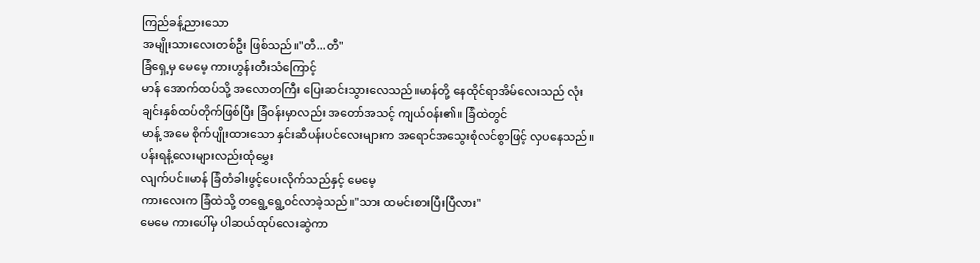ကြည်ခန့်ညားသော
အမျိုးသားလေးတစ်ဦး ဖြစ်သည်။"တီ...တီ"
ခြံရှေ့မှ မေမေ့ ကားဟွန်းတီးသံကြောင့်
မာန် အောက်ထပ်သို့ အလောတကြီး ပြေးဆင်းသွားလေသည်။မာန်တို့ နေထိုင်ရာအိမ်လေးသည် လုံးချင်းနှစ်ထပ်တိုက်ဖြစ်ပြီး ခြံ၀န်းမှာလည်း အတော်အသင့် ကျယ်၀န်း၏။ ခြံထဲတွင်
မာန့် အမေ စိုက်ပျိုးထားသော နှင်းဆီပန်းပင်လေးများက အရောင်အသွေးစုံလင်စွာဖြင့် လှပနေသည်။ပန်းရနံ့လေးများလည်းထုံမွှေး
လျက်ပင်။မာန် ခြံတံခါးဖွင့်ပေးလိုက်သည်နှင့် မေမေ့
ကားလေးက ခြံထဲသို့ တရွေ့ရွေ့၀င်လာခဲ့သည်။"သား ထမင်းစားပြီးပြီလား"
မေမေ ကားပေါ်မှ ပါဆယ်ထုပ်လေးဆွဲကာ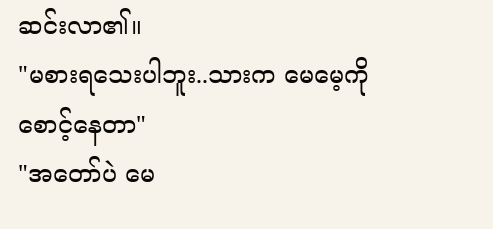ဆင်းလာ၏။
"မစားရသေးပါဘူး..သားက မေမေ့ကိုစောင့်နေတာ"
"အတော်ပဲ မေ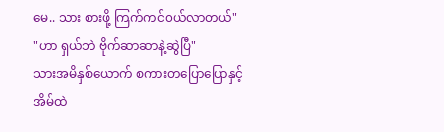မေ.. သား စားဖို့ ကြက်ကင်၀ယ်လာတယ်"
"ဟာ ရှယ်ဘဲ ဗိုက်ဆာဆာနဲ့ဆွဲပြီ"
သားအမိနှစ်ယောက် စကားတပြောပြောနှင့်
အိမ်ထဲ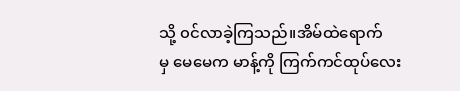သို့ ၀င်လာခဲ့ကြသည်။အိမ်ထဲရောက်
မှ မေမေက မာန့်ကို ကြက်ကင်ထုပ်လေး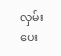လှမ်းပေး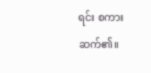ရင်း စကားဆက်၏။